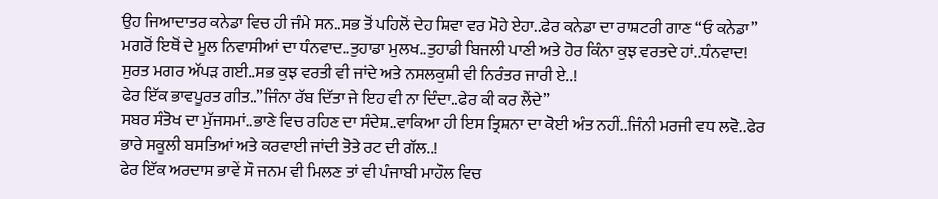ਉਹ ਜਿਆਦਾਤਰ ਕਨੇਡਾ ਵਿਚ ਹੀ ਜੰਮੇ ਸਨ..ਸਭ ਤੋਂ ਪਹਿਲੋਂ ਦੇਹ ਸ਼ਿਵਾ ਵਰ ਮੋਹੇ ਏਹਾ..ਫੇਰ ਕਨੇਡਾ ਦਾ ਰਾਸ਼ਟਰੀ ਗਾਣ “ਓ ਕਨੇਡਾ” ਮਗਰੋਂ ਇਥੋਂ ਦੇ ਮੂਲ ਨਿਵਾਸੀਆਂ ਦਾ ਧੰਨਵਾਦ..ਤੁਹਾਡਾ ਮੁਲਖ..ਤੁਹਾਡੀ ਬਿਜਲੀ ਪਾਣੀ ਅਤੇ ਹੋਰ ਕਿੰਨਾ ਕੁਝ ਵਰਤਦੇ ਹਾਂ..ਧੰਨਵਾਦ!
ਸੁਰਤ ਮਗਰ ਅੱਪੜ ਗਈ..ਸਭ ਕੁਝ ਵਰਤੀ ਵੀ ਜਾਂਦੇ ਅਤੇ ਨਸਲਕੁਸ਼ੀ ਵੀ ਨਿਰੰਤਰ ਜਾਰੀ ਏ..!
ਫੇਰ ਇੱਕ ਭਾਵਪੂਰਤ ਗੀਤ..”ਜਿੰਨਾ ਰੱਬ ਦਿੱਤਾ ਜੇ ਇਹ ਵੀ ਨਾ ਦਿੰਦਾ..ਫੇਰ ਕੀ ਕਰ ਲੈਂਦੇ”
ਸਬਰ ਸੰਤੋਖ ਦਾ ਮੁੱਜਸਮਾਂ..ਭਾਣੇ ਵਿਚ ਰਹਿਣ ਦਾ ਸੰਦੇਸ਼..ਵਾਕਿਆ ਹੀ ਇਸ ਤ੍ਰਿਸ਼ਨਾ ਦਾ ਕੋਈ ਅੰਤ ਨਹੀਂ..ਜਿੰਨੀ ਮਰਜੀ ਵਧ ਲਵੋ..ਫੇਰ ਭਾਰੇ ਸਕੂਲੀ ਬਸਤਿਆਂ ਅਤੇ ਕਰਵਾਈ ਜਾਂਦੀ ਤੋਤੇ ਰਟ ਦੀ ਗੱਲ..!
ਫੇਰ ਇੱਕ ਅਰਦਾਸ ਭਾਵੇਂ ਸੌ ਜਨਮ ਵੀ ਮਿਲਣ ਤਾਂ ਵੀ ਪੰਜਾਬੀ ਮਾਹੌਲ ਵਿਚ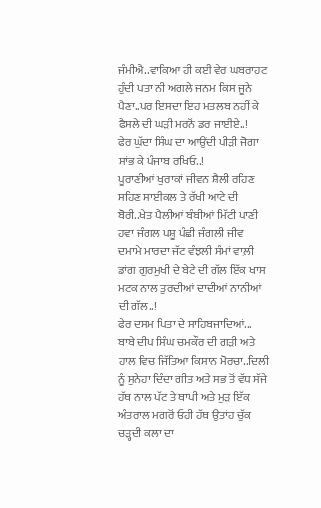ਜੰਮੀਐ..ਵਾਕਿਆ ਹੀ ਕਈ ਵੇਰ ਘਬਰਾਹਟ ਹੁੰਦੀ ਪਤਾ ਨੀ ਅਗਲੇ ਜਨਮ ਕਿਸ ਜੂਨੇ ਪੈਣਾ..ਪਰ ਇਸਦਾ ਇਹ ਮਤਲਬ ਨਹੀਂ ਕੇ ਫੈਸਲੇ ਦੀ ਘੜੀ ਮਰਨੋਂ ਡਰ ਜਾਈਏ..!
ਫੇਰ ਘੁੱਦਾ ਸਿੰਘ ਦਾ ਆਉਂਦੀ ਪੀੜੀ ਜੋਗਾ ਸਾਂਭ ਕੇ ਪੰਜਾਬ ਰਖਿਓ..!
ਪੂਰਾਣੀਆਂ ਖੁਰਾਕਾਂ ਜੀਵਨ ਸ਼ੈਲੀ ਰਹਿਣ ਸਹਿਣ ਸਾਈਕਲ ਤੇ ਰੱਖੀ ਆਟੇ ਦੀ ਬੋਰੀ..ਖੇਤ ਪੈਲੀਆਂ ਬੰਬੀਆਂ ਮਿੱਟੀ ਪਾਣੀ ਹਵਾ ਜੰਗਲ ਪਸ਼ੂ ਪੰਛੀ ਜੰਗਲੀ ਜੀਵ ਦਮਾਮੇ ਮਾਰਦਾ ਜੱਟ ਵੰਝਲੀ ਸੰਮਾਂ ਵਾਲ਼ੀ ਡਾਂਗ ਗੁਰਮੁਖੀ ਦੇ ਬੇਟੇ ਦੀ ਗੱਲ ਇੱਕ ਖਾਸ ਮਟਕ ਨਾਲ ਤੁਰਦੀਆਂ ਦਾਦੀਆਂ ਨਾਨੀਆਂ ਦੀ ਗੱਲ..!
ਫੇਰ ਦਸਮ ਪਿਤਾ ਦੇ ਸਾਹਿਬਜਾਦਿਆਂ...
ਬਾਬੇ ਦੀਪ ਸਿੰਘ ਚਮਕੌਰ ਦੀ ਗੜੀ ਅਤੇ ਹਾਲ ਵਿਚ ਜਿੱਤਿਆ ਕਿਸਾਨ ਮੋਰਚਾ..ਦਿਲੀ ਨੂੰ ਸੁਨੇਹਾ ਦਿੰਦਾ ਗੀਤ ਅਤੇ ਸਭ ਤੋਂ ਵੱਧ ਸੱਜੇ ਹੱਥ ਨਾਲ ਪੱਟ ਤੇ ਥਾਪੀ ਅਤੇ ਮੁੜ ਇੱਕ ਅੰਤਰਾਲ ਮਗਰੋਂ ਓਹੀ ਹੱਥ ਉਤਾਂਹ ਚੁੱਕ ਚੜ੍ਹਦੀ ਕਲਾ ਦਾ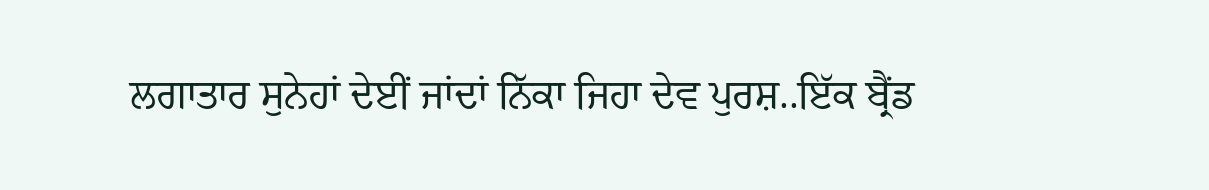ਲਗਾਤਾਰ ਸੁਨੇਹਾਂ ਦੇਈਂ ਜਾਂਦਾਂ ਨਿੱਕਾ ਜਿਹਾ ਦੇਵ ਪੁਰਸ਼..ਇੱਕ ਬ੍ਰੈਂਡ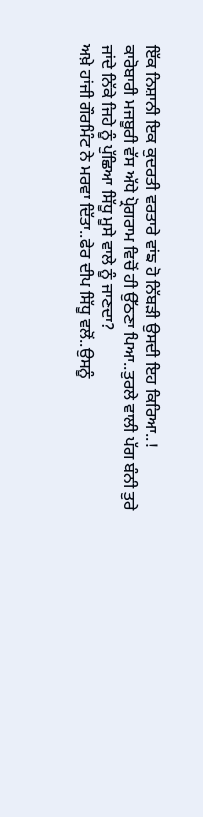ਇੱਕ ਨਿਸ਼ਾਨੀ ਇਕ ਕੁਦਰਤੀ ਵਰਤਾਰੇ ਵਾਂਙ ਹੋ ਨਿੱਬੜੀ ਉਸਦੀ ਇਹ ਕਿਰਿਆ..!
ਕਾਰੋਬਾਰੀ ਮਜਬੂਰੀ ਵੱਸ ਅੱਧੇ ਪ੍ਰੋਗਰਾਮ ਵਿਚੋਂ ਹੀ ਉੱਠਣਾ ਪਿਆ..ਤੁਰਲੇ ਵਾਲੀ ਪੱਗ ਬੰਨੀ ਤੁਰੇ ਜਾਂਦੇ ਨਿੱਕੇ ਜਿਹੇ ਨੂੰ ਪੁੱਛਿਆ ਸਿੱਧੂ ਮੂਸੇ ਵਾਲੇ ਨੂੰ ਜਾਣਦਾ?
ਅਖ਼ੇ ਹਾਂਜੀ ਗੌਰਮਿੰਟ ਨੇ ਮਰਵਾ ਦਿੱਤਾ..ਫੇਰ ਦੀਪ ਸਿੱਧੂ ਵਲੋਂ..ਉਸਨੂੰ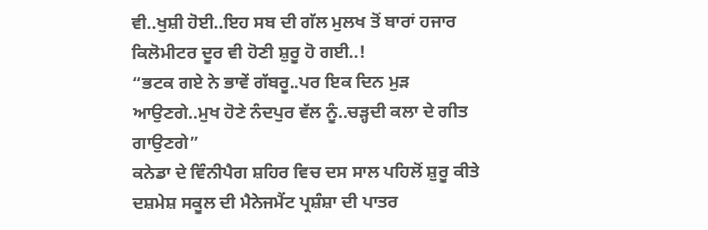ਵੀ..ਖੁਸ਼ੀ ਹੋਈ..ਇਹ ਸਬ ਦੀ ਗੱਲ ਮੁਲਖ ਤੋਂ ਬਾਰਾਂ ਹਜਾਰ ਕਿਲੋਮੀਟਰ ਦੂਰ ਵੀ ਹੋਣੀ ਸ਼ੁਰੂ ਹੋ ਗਈ..!
“ਭਟਕ ਗਏ ਨੇ ਭਾਵੇਂ ਗੱਬਰੂ..ਪਰ ਇਕ ਦਿਨ ਮੁੜ ਆਉਣਗੇ..ਮੁਖ ਹੋਣੇ ਨੰਦਪੁਰ ਵੱਲ ਨੂੰ..ਚੜ੍ਹਦੀ ਕਲਾ ਦੇ ਗੀਤ ਗਾਉਣਗੇ”
ਕਨੇਡਾ ਦੇ ਵਿੰਨੀਪੈਗ ਸ਼ਹਿਰ ਵਿਚ ਦਸ ਸਾਲ ਪਹਿਲੋਂ ਸ਼ੁਰੂ ਕੀਤੇ ਦਸ਼ਮੇਸ਼ ਸਕੂਲ ਦੀ ਮੈਨੇਜਮੈਂਟ ਪ੍ਰਸ਼ੰਸ਼ਾ ਦੀ ਪਾਤਰ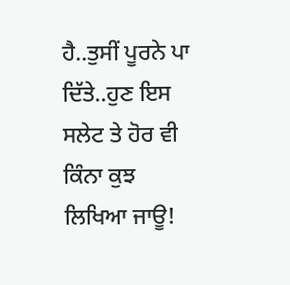ਹੈ..ਤੁਸੀਂ ਪੂਰਨੇ ਪਾ ਦਿੱਤੇ..ਹੁਣ ਇਸ ਸਲੇਟ ਤੇ ਹੋਰ ਵੀ ਕਿੰਨਾ ਕੁਝ ਲਿਖਿਆ ਜਾਊ!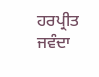ਹਰਪ੍ਰੀਤ ਜਵੰਦਾ